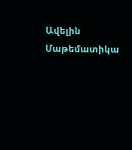Ավելին Մաթեմատիկա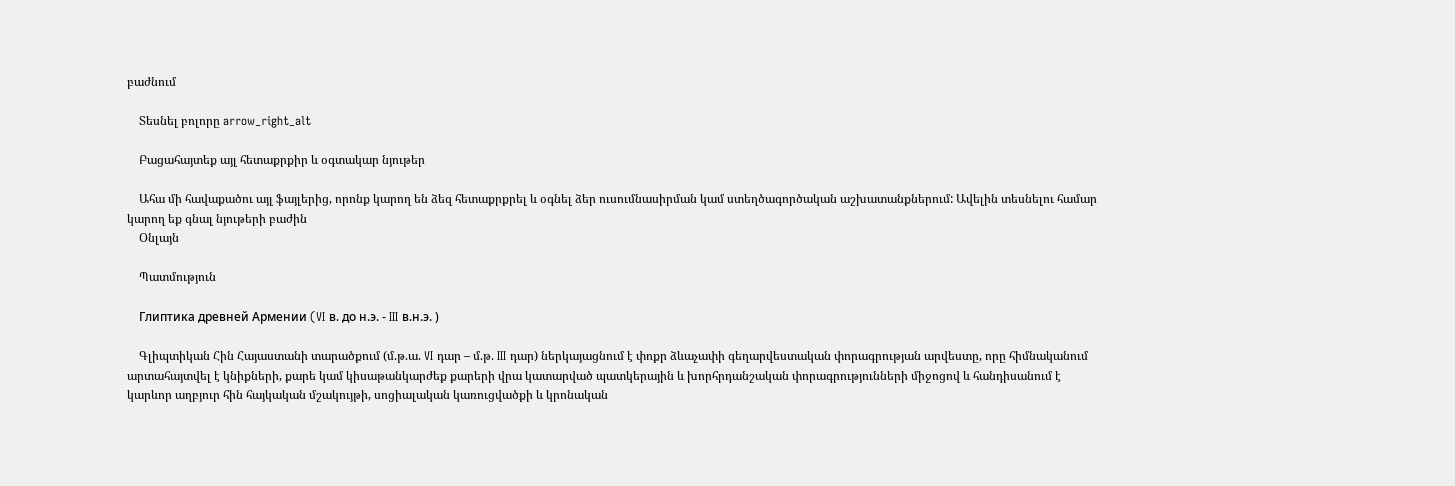բաժնում

    Տեսնել բոլորը arrow_right_alt

    Բացահայտեք այլ հետաքրքիր և օգտակար նյութեր

    Ահա մի հավաքածու այլ ֆայլերից, որոնք կարող են ձեզ հետաքրքրել և օգնել ձեր ուսումնասիրման կամ ստեղծագործական աշխատանքներում: Ավելին տեսնելու համար կարող եք գնալ նյութերի բաժին
    Օնլայն

    Պատմություն

    Глиптика древней Армении (VI в. до н.э. - III в.н.э. )

    Գլիպտիկան Հին Հայաստանի տարածքում (մ.թ.ա. VI դար – մ.թ. III դար) ներկայացնում է փոքր ձևաչափի գեղարվեստական փորագրության արվեստը, որը հիմնականում արտահայտվել է կնիքների, քարե կամ կիսաթանկարժեք քարերի վրա կատարված պատկերային և խորհրդանշական փորագրությունների միջոցով և հանդիսանում է կարևոր աղբյուր հին հայկական մշակույթի, սոցիալական կառուցվածքի և կրոնական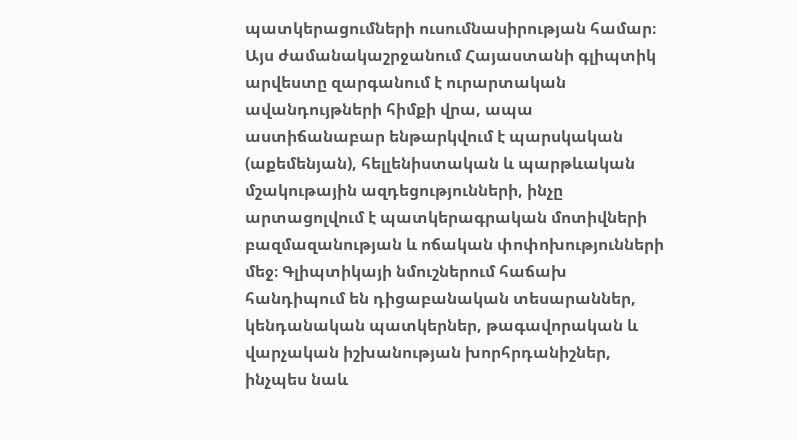պատկերացումների ուսումնասիրության համար։ Այս ժամանակաշրջանում Հայաստանի գլիպտիկ արվեստը զարգանում է ուրարտական ավանդույթների հիմքի վրա, ապա աստիճանաբար ենթարկվում է պարսկական (աքեմենյան), հելլենիստական և պարթևական մշակութային ազդեցությունների, ինչը արտացոլվում է պատկերագրական մոտիվների բազմազանության և ոճական փոփոխությունների մեջ։ Գլիպտիկայի նմուշներում հաճախ հանդիպում են դիցաբանական տեսարաններ, կենդանական պատկերներ, թագավորական և վարչական իշխանության խորհրդանիշներ, ինչպես նաև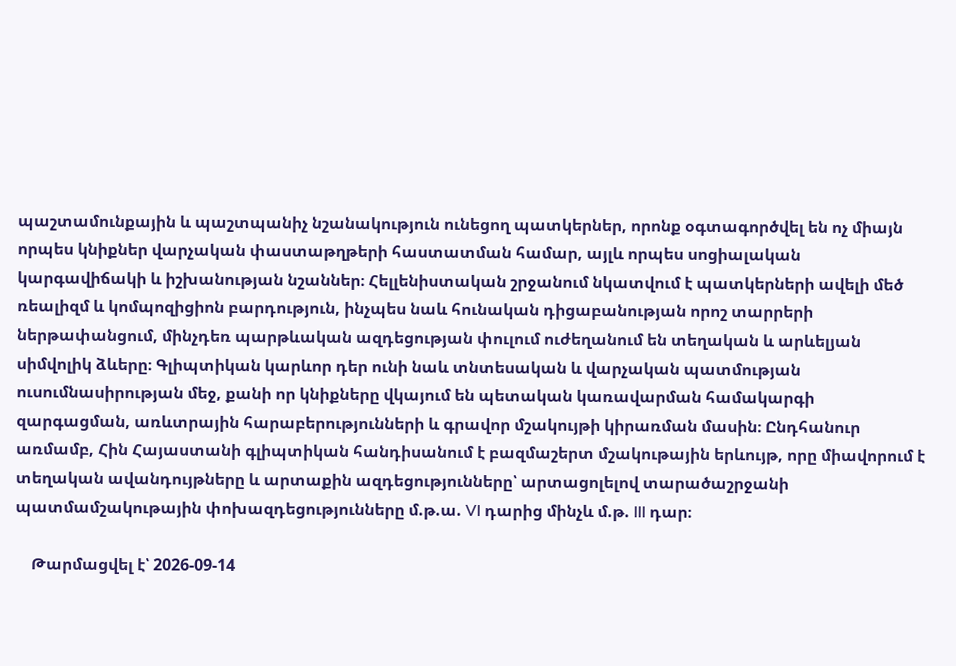պաշտամունքային և պաշտպանիչ նշանակություն ունեցող պատկերներ, որոնք օգտագործվել են ոչ միայն որպես կնիքներ վարչական փաստաթղթերի հաստատման համար, այլև որպես սոցիալական կարգավիճակի և իշխանության նշաններ։ Հելլենիստական շրջանում նկատվում է պատկերների ավելի մեծ ռեալիզմ և կոմպոզիցիոն բարդություն, ինչպես նաև հունական դիցաբանության որոշ տարրերի ներթափանցում, մինչդեռ պարթևական ազդեցության փուլում ուժեղանում են տեղական և արևելյան սիմվոլիկ ձևերը։ Գլիպտիկան կարևոր դեր ունի նաև տնտեսական և վարչական պատմության ուսումնասիրության մեջ, քանի որ կնիքները վկայում են պետական կառավարման համակարգի զարգացման, առևտրային հարաբերությունների և գրավոր մշակույթի կիրառման մասին։ Ընդհանուր առմամբ, Հին Հայաստանի գլիպտիկան հանդիսանում է բազմաշերտ մշակութային երևույթ, որը միավորում է տեղական ավանդույթները և արտաքին ազդեցությունները՝ արտացոլելով տարածաշրջանի պատմամշակութային փոխազդեցությունները մ.թ.ա. VI դարից մինչև մ.թ. III դար։

    Թարմացվել է՝ 2026-09-14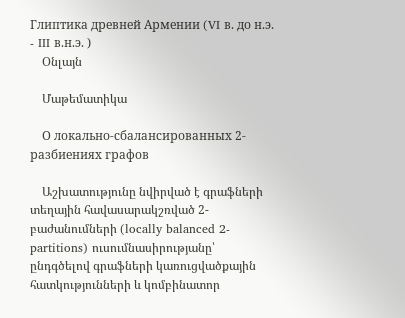Глиптика древней Армении (VI в. до н.э. - III в.н.э. )
    Օնլայն

    Մաթեմատիկա

    О локально-сбалансированных 2-разбиениях графов

    Աշխատությունը նվիրված է գրաֆների տեղային հավասարակշռված 2-բաժանումների (locally balanced 2-partitions) ուսումնասիրությանը՝ ընդգծելով գրաֆների կառուցվածքային հատկությունների և կոմբինատոր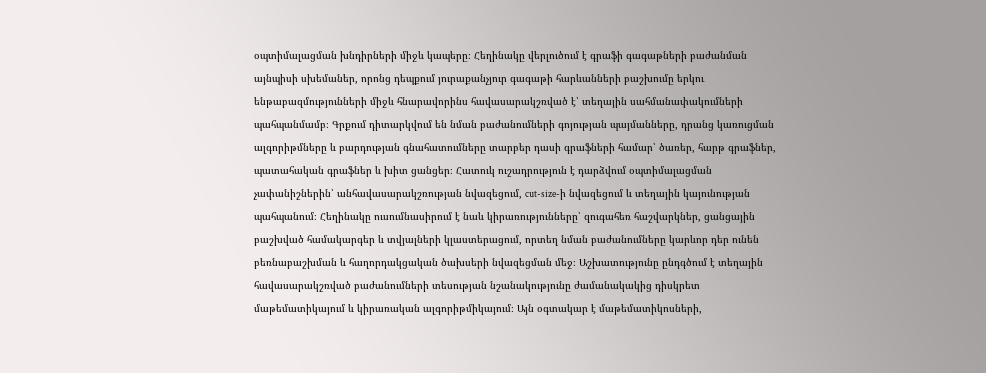օպտիմալացման խնդիրների միջև կապերը։ Հեղինակը վերլուծում է գրաֆի գագաթների բաժանման այնպիսի սխեմաներ, որոնց դեպքում յուրաքանչյուր գագաթի հարևանների բաշխումը երկու ենթաբազմությունների միջև հնարավորինս հավասարակշռված է՝ տեղային սահմանափակումների պահպանմամբ։ Գրքում դիտարկվում են նման բաժանումների գոյության պայմանները, դրանց կառուցման ալգորիթմները և բարդության գնահատումները տարբեր դասի գրաֆների համար՝ ծառեր, հարթ գրաֆներ, պատահական գրաֆներ և խիտ ցանցեր։ Հատուկ ուշադրություն է դարձվում օպտիմալացման չափանիշներին՝ անհավասարակշռության նվազեցում, cut-size-ի նվազեցում և տեղային կայունության պահպանում։ Հեղինակը ուսումնասիրում է նաև կիրառությունները՝ զուգահեռ հաշվարկներ, ցանցային բաշխված համակարգեր և տվյալների կլաստերացում, որտեղ նման բաժանումները կարևոր դեր ունեն բեռնաբաշխման և հաղորդակցական ծախսերի նվազեցման մեջ։ Աշխատությունը ընդգծում է տեղային հավասարակշռված բաժանումների տեսության նշանակությունը ժամանակակից դիսկրետ մաթեմատիկայում և կիրառական ալգորիթմիկայում։ Այն օգտակար է մաթեմատիկոսների,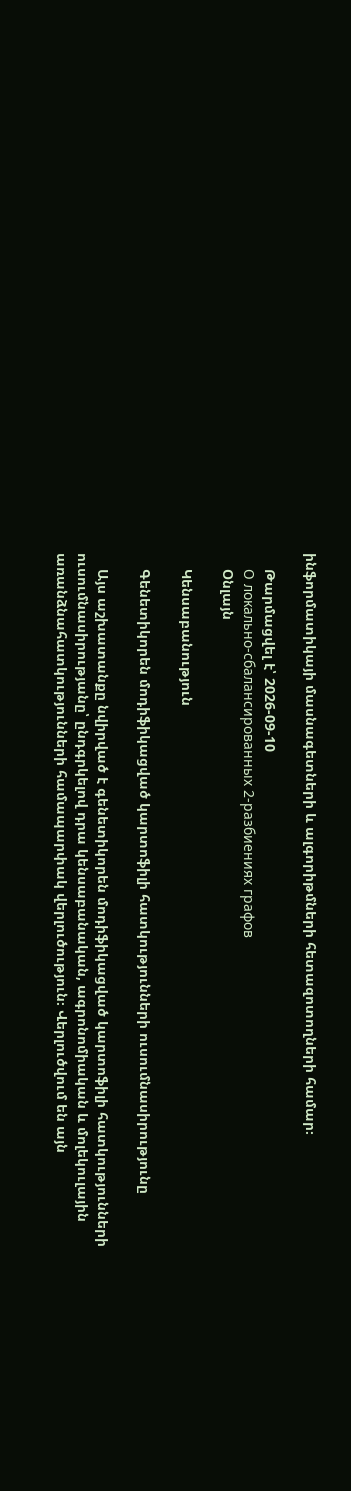ինֆորմատիկայի մասնագետների և ալգորիթմների հետազոտողների համար։

    Թարմացվել է՝ 2026-09-10
    О локально-сбалансированных 2-разбиениях графов
    Օնլայն

    Կենսաբանություն

    Գենետիկորեն մոդիֆիկացված կարտոֆիլի հատկությունների ուսումնասիրությունը

    Այս աշխատանքը նվիրված է գենետիկորեն մոդիֆիկացված կարտոֆիլի հատկությունների ուսումնասիրությանը՝ ընդգրկելով դրա կենսաբանական, ագրոնոմիական և մոլեկուլային առանձնահատկությունների համապարփակ վերլուծություն։ Վերլուծվում են այն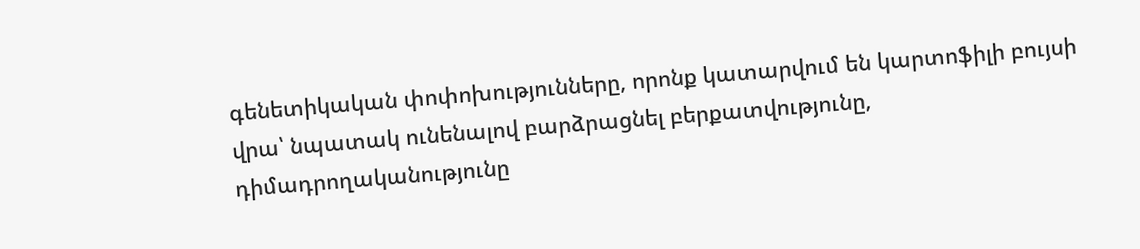գենետիկական փոփոխությունները, որոնք կատարվում են կարտոֆիլի բույսի վրա՝ նպատակ ունենալով բարձրացնել բերքատվությունը, դիմադրողականությունը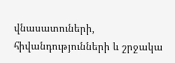վնասատուների, հիվանդությունների և շրջակա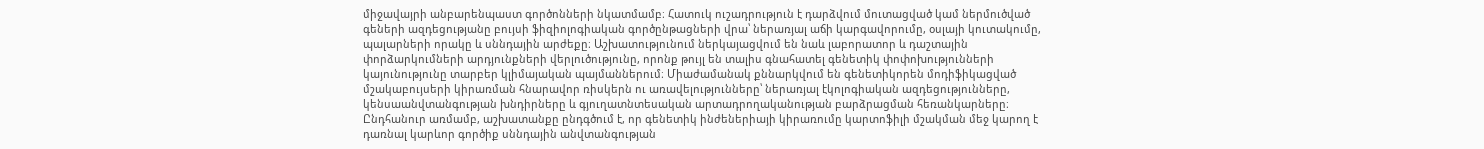միջավայրի անբարենպաստ գործոնների նկատմամբ։ Հատուկ ուշադրություն է դարձվում մուտացված կամ ներմուծված գեների ազդեցությանը բույսի ֆիզիոլոգիական գործընթացների վրա՝ ներառյալ աճի կարգավորումը, օսլայի կուտակումը, պալարների որակը և սննդային արժեքը։ Աշխատությունում ներկայացվում են նաև լաբորատոր և դաշտային փորձարկումների արդյունքների վերլուծությունը, որոնք թույլ են տալիս գնահատել գենետիկ փոփոխությունների կայունությունը տարբեր կլիմայական պայմաններում։ Միաժամանակ քննարկվում են գենետիկորեն մոդիֆիկացված մշակաբույսերի կիրառման հնարավոր ռիսկերն ու առավելությունները՝ ներառյալ էկոլոգիական ազդեցությունները, կենսաանվտանգության խնդիրները և գյուղատնտեսական արտադրողականության բարձրացման հեռանկարները։ Ընդհանուր առմամբ, աշխատանքը ընդգծում է, որ գենետիկ ինժեներիայի կիրառումը կարտոֆիլի մշակման մեջ կարող է դառնալ կարևոր գործիք սննդային անվտանգության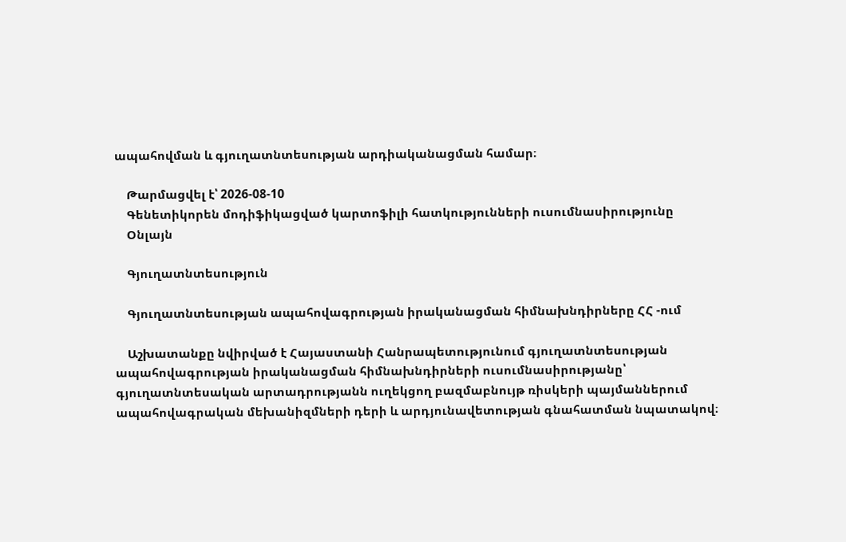ապահովման և գյուղատնտեսության արդիականացման համար։

    Թարմացվել է՝ 2026-08-10
    Գենետիկորեն մոդիֆիկացված կարտոֆիլի հատկությունների ուսումնասիրությունը
    Օնլայն

    Գյուղատնտեսություն

    Գյուղատնտեսության ապահովագրության իրականացման հիմնախնդիրները ՀՀ -ում

    Աշխատանքը նվիրված է Հայաստանի Հանրապետությունում գյուղատնտեսության ապահովագրության իրականացման հիմնախնդիրների ուսումնասիրությանը՝ գյուղատնտեսական արտադրությանն ուղեկցող բազմաբնույթ ռիսկերի պայմաններում ապահովագրական մեխանիզմների դերի և արդյունավետության գնահատման նպատակով։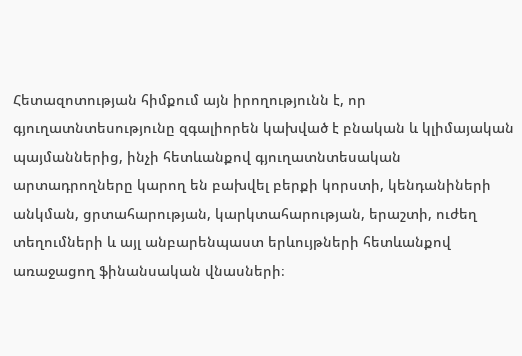Հետազոտության հիմքում այն իրողությունն է, որ գյուղատնտեսությունը զգալիորեն կախված է բնական և կլիմայական պայմաններից, ինչի հետևանքով գյուղատնտեսական արտադրողները կարող են բախվել բերքի կորստի, կենդանիների անկման, ցրտահարության, կարկտահարության, երաշտի, ուժեղ տեղումների և այլ անբարենպաստ երևույթների հետևանքով առաջացող ֆինանսական վնասների։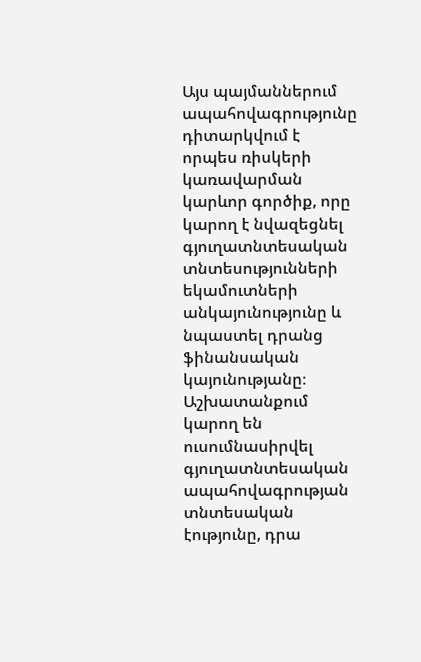Այս պայմաններում ապահովագրությունը դիտարկվում է որպես ռիսկերի կառավարման կարևոր գործիք, որը կարող է նվազեցնել գյուղատնտեսական տնտեսությունների եկամուտների անկայունությունը և նպաստել դրանց ֆինանսական կայունությանը։ Աշխատանքում կարող են ուսումնասիրվել գյուղատնտեսական ապահովագրության տնտեսական էությունը, դրա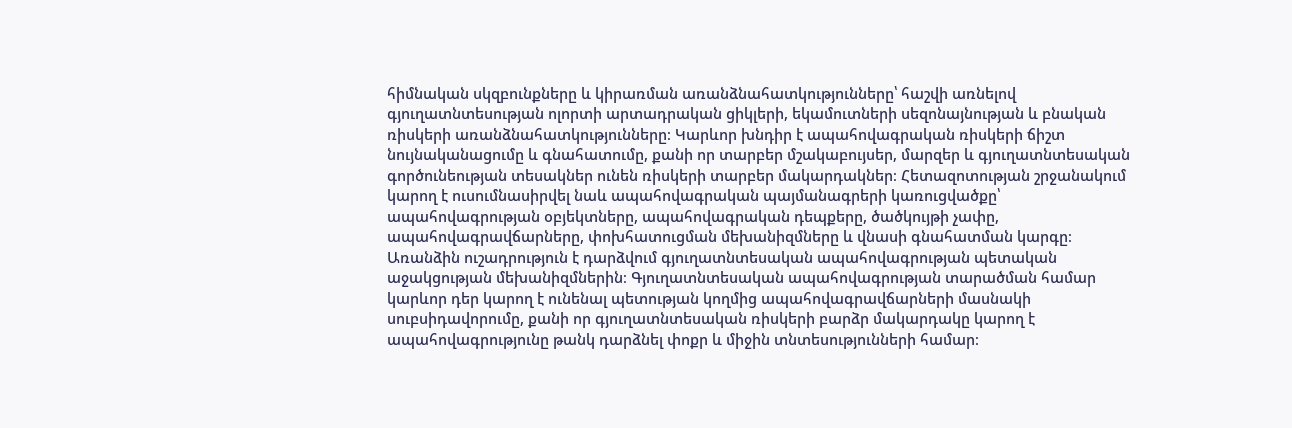հիմնական սկզբունքները և կիրառման առանձնահատկությունները՝ հաշվի առնելով գյուղատնտեսության ոլորտի արտադրական ցիկլերի, եկամուտների սեզոնայնության և բնական ռիսկերի առանձնահատկությունները։ Կարևոր խնդիր է ապահովագրական ռիսկերի ճիշտ նույնականացումը և գնահատումը, քանի որ տարբեր մշակաբույսեր, մարզեր և գյուղատնտեսական գործունեության տեսակներ ունեն ռիսկերի տարբեր մակարդակներ։ Հետազոտության շրջանակում կարող է ուսումնասիրվել նաև ապահովագրական պայմանագրերի կառուցվածքը՝ ապահովագրության օբյեկտները, ապահովագրական դեպքերը, ծածկույթի չափը, ապահովագրավճարները, փոխհատուցման մեխանիզմները և վնասի գնահատման կարգը։ Առանձին ուշադրություն է դարձվում գյուղատնտեսական ապահովագրության պետական աջակցության մեխանիզմներին։ Գյուղատնտեսական ապահովագրության տարածման համար կարևոր դեր կարող է ունենալ պետության կողմից ապահովագրավճարների մասնակի սուբսիդավորումը, քանի որ գյուղատնտեսական ռիսկերի բարձր մակարդակը կարող է ապահովագրությունը թանկ դարձնել փոքր և միջին տնտեսությունների համար։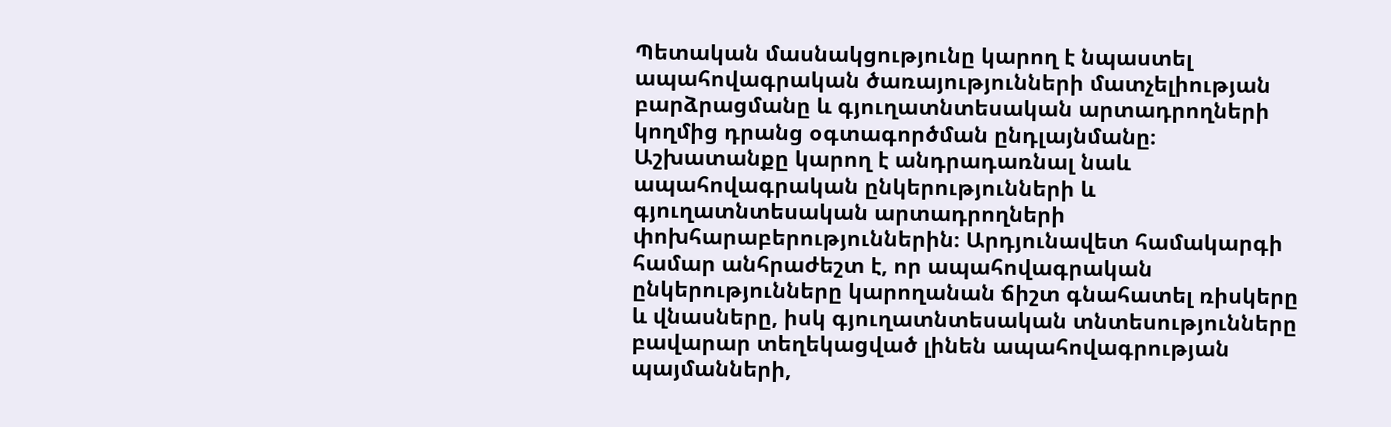Պետական մասնակցությունը կարող է նպաստել ապահովագրական ծառայությունների մատչելիության բարձրացմանը և գյուղատնտեսական արտադրողների կողմից դրանց օգտագործման ընդլայնմանը։ Աշխատանքը կարող է անդրադառնալ նաև ապահովագրական ընկերությունների և գյուղատնտեսական արտադրողների փոխհարաբերություններին։ Արդյունավետ համակարգի համար անհրաժեշտ է, որ ապահովագրական ընկերությունները կարողանան ճիշտ գնահատել ռիսկերը և վնասները, իսկ գյուղատնտեսական տնտեսությունները բավարար տեղեկացված լինեն ապահովագրության պայմանների,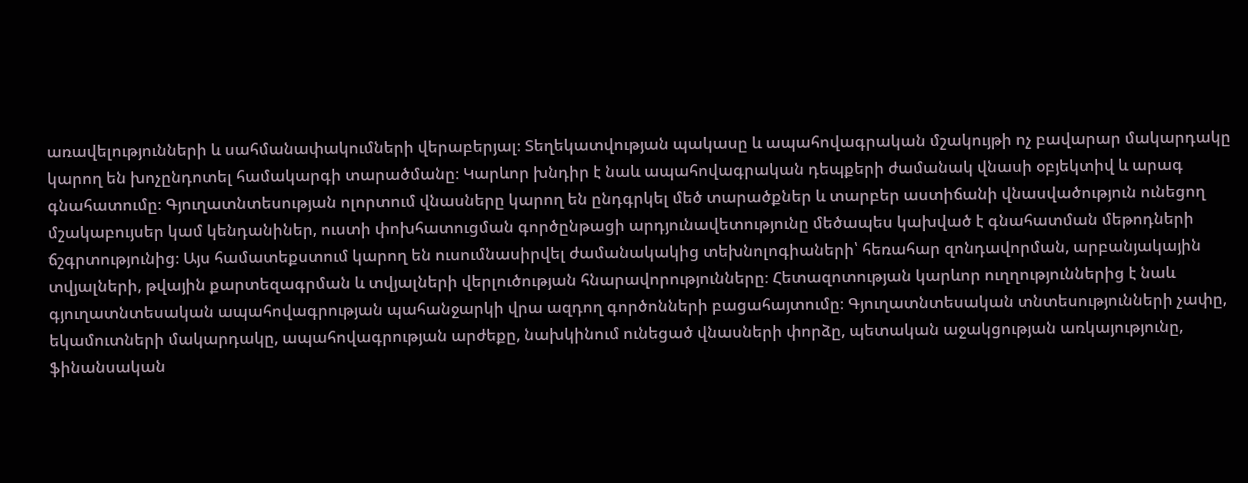առավելությունների և սահմանափակումների վերաբերյալ։ Տեղեկատվության պակասը և ապահովագրական մշակույթի ոչ բավարար մակարդակը կարող են խոչընդոտել համակարգի տարածմանը։ Կարևոր խնդիր է նաև ապահովագրական դեպքերի ժամանակ վնասի օբյեկտիվ և արագ գնահատումը։ Գյուղատնտեսության ոլորտում վնասները կարող են ընդգրկել մեծ տարածքներ և տարբեր աստիճանի վնասվածություն ունեցող մշակաբույսեր կամ կենդանիներ, ուստի փոխհատուցման գործընթացի արդյունավետությունը մեծապես կախված է գնահատման մեթոդների ճշգրտությունից։ Այս համատեքստում կարող են ուսումնասիրվել ժամանակակից տեխնոլոգիաների՝ հեռահար զոնդավորման, արբանյակային տվյալների, թվային քարտեզագրման և տվյալների վերլուծության հնարավորությունները։ Հետազոտության կարևոր ուղղություններից է նաև գյուղատնտեսական ապահովագրության պահանջարկի վրա ազդող գործոնների բացահայտումը։ Գյուղատնտեսական տնտեսությունների չափը, եկամուտների մակարդակը, ապահովագրության արժեքը, նախկինում ունեցած վնասների փորձը, պետական աջակցության առկայությունը, ֆինանսական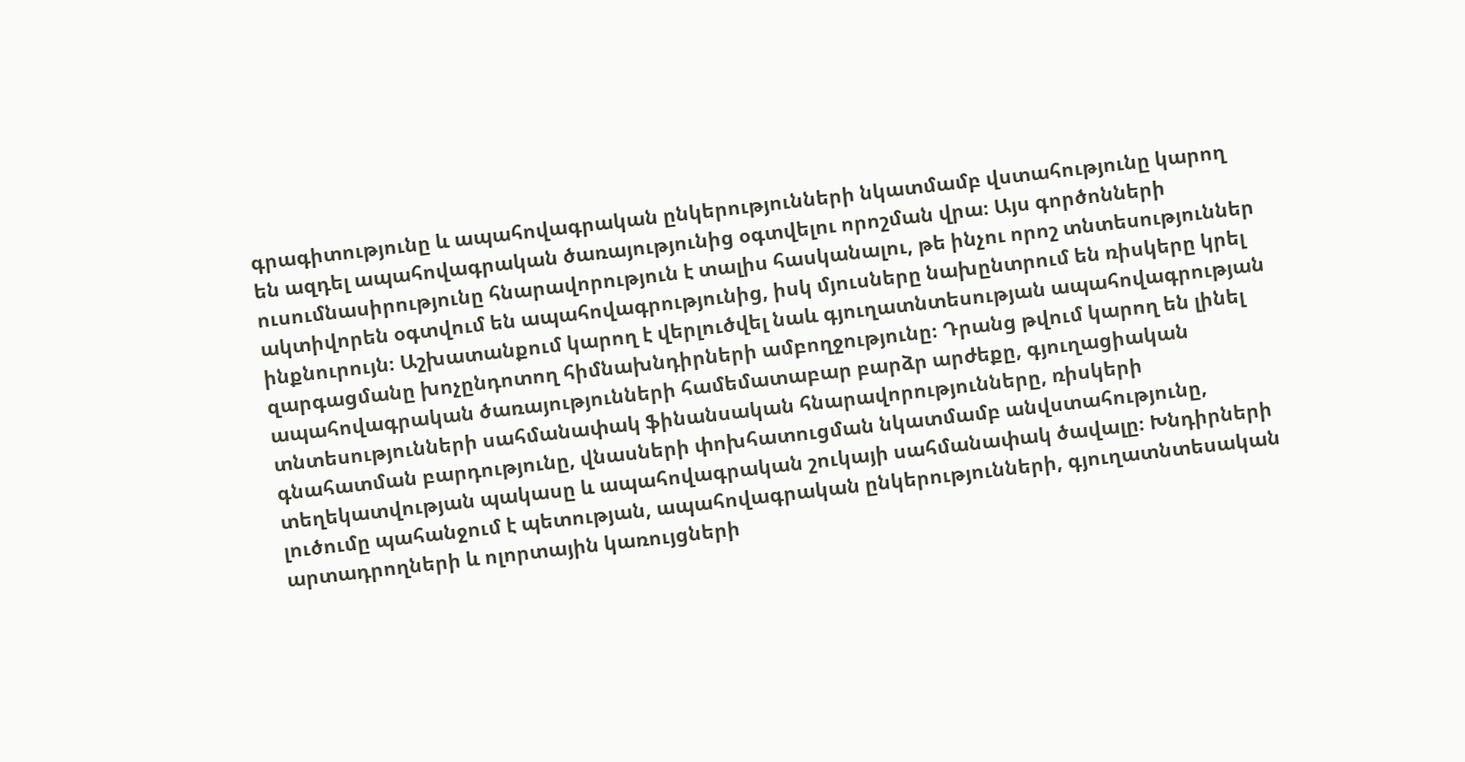գրագիտությունը և ապահովագրական ընկերությունների նկատմամբ վստահությունը կարող են ազդել ապահովագրական ծառայությունից օգտվելու որոշման վրա։ Այս գործոնների ուսումնասիրությունը հնարավորություն է տալիս հասկանալու, թե ինչու որոշ տնտեսություններ ակտիվորեն օգտվում են ապահովագրությունից, իսկ մյուսները նախընտրում են ռիսկերը կրել ինքնուրույն։ Աշխատանքում կարող է վերլուծվել նաև գյուղատնտեսության ապահովագրության զարգացմանը խոչընդոտող հիմնախնդիրների ամբողջությունը։ Դրանց թվում կարող են լինել ապահովագրական ծառայությունների համեմատաբար բարձր արժեքը, գյուղացիական տնտեսությունների սահմանափակ ֆինանսական հնարավորությունները, ռիսկերի գնահատման բարդությունը, վնասների փոխհատուցման նկատմամբ անվստահությունը, տեղեկատվության պակասը և ապահովագրական շուկայի սահմանափակ ծավալը։ Խնդիրների լուծումը պահանջում է պետության, ապահովագրական ընկերությունների, գյուղատնտեսական արտադրողների և ոլորտային կառույցների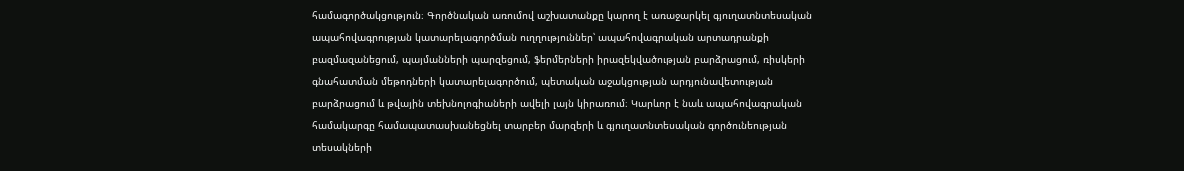համագործակցություն։ Գործնական առումով աշխատանքը կարող է առաջարկել գյուղատնտեսական ապահովագրության կատարելագործման ուղղություններ՝ ապահովագրական արտադրանքի բազմազանեցում, պայմանների պարզեցում, ֆերմերների իրազեկվածության բարձրացում, ռիսկերի գնահատման մեթոդների կատարելագործում, պետական աջակցության արդյունավետության բարձրացում և թվային տեխնոլոգիաների ավելի լայն կիրառում։ Կարևոր է նաև ապահովագրական համակարգը համապատասխանեցնել տարբեր մարզերի և գյուղատնտեսական գործունեության տեսակների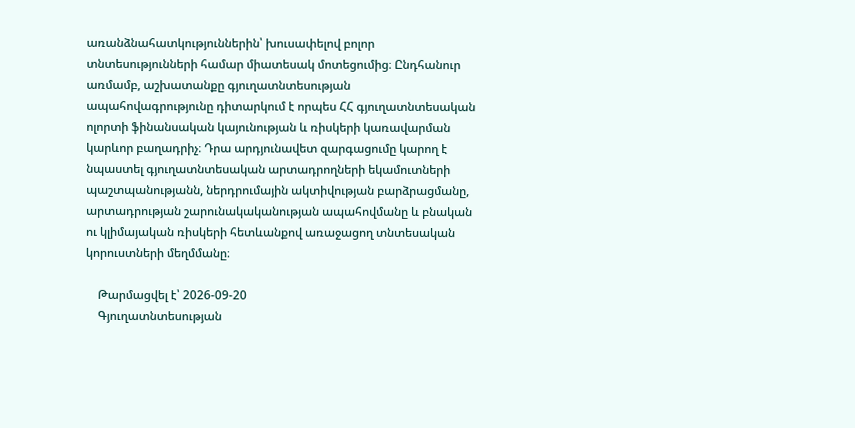առանձնահատկություններին՝ խուսափելով բոլոր տնտեսությունների համար միատեսակ մոտեցումից։ Ընդհանուր առմամբ, աշխատանքը գյուղատնտեսության ապահովագրությունը դիտարկում է որպես ՀՀ գյուղատնտեսական ոլորտի ֆինանսական կայունության և ռիսկերի կառավարման կարևոր բաղադրիչ։ Դրա արդյունավետ զարգացումը կարող է նպաստել գյուղատնտեսական արտադրողների եկամուտների պաշտպանությանն, ներդրումային ակտիվության բարձրացմանը, արտադրության շարունակականության ապահովմանը և բնական ու կլիմայական ռիսկերի հետևանքով առաջացող տնտեսական կորուստների մեղմմանը։

    Թարմացվել է՝ 2026-09-20
    Գյուղատնտեսության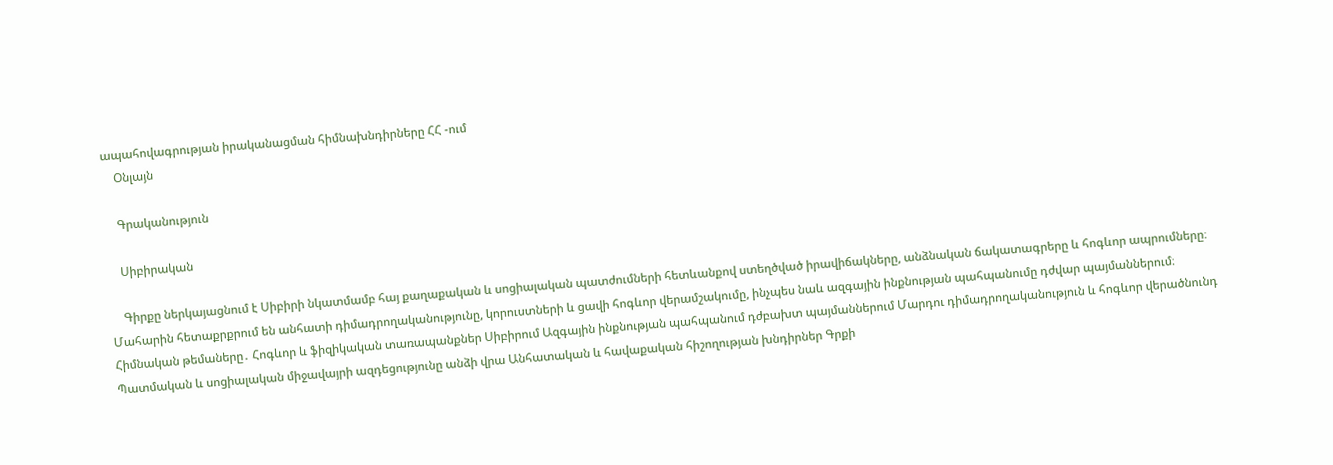ապահովագրության իրականացման հիմնախնդիրները ՀՀ -ում
    Օնլայն

    Գրականություն

    Սիբիրական

    Գիրքը ներկայացնում է Սիբիրի նկատմամբ հայ քաղաքական և սոցիալական պատժումների հետևանքով ստեղծված իրավիճակները, անձնական ճակատագրերը և հոգևոր ապրումները։ Մահարին հետաքրքրում են անհատի դիմադրողականությունը, կորուստների և ցավի հոգևոր վերամշակումը, ինչպես նաև ազգային ինքնության պահպանումը դժվար պայմաններում։ Հիմնական թեմաները․ Հոգևոր և ֆիզիկական տառապանքներ Սիբիրում Ազգային ինքնության պահպանում դժբախտ պայմաններում Մարդու դիմադրողականություն և հոգևոր վերածնունդ Պատմական և սոցիալական միջավայրի ազդեցությունը անձի վրա Անհատական և հավաքական հիշողության խնդիրներ Գրքի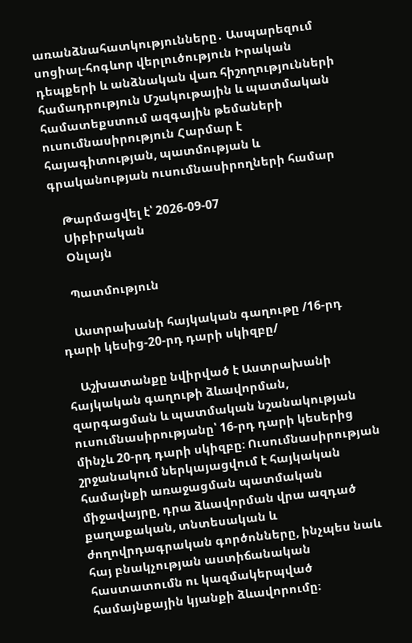առանձնահատկությունները․ Ասպարեզում սոցիալ-հոգևոր վերլուծություն Իրական դեպքերի և անձնական վառ հիշողությունների համադրություն Մշակութային և պատմական համատեքստում ազգային թեմաների ուսումնասիրություն Հարմար է հայագիտության, պատմության և գրականության ուսումնասիրողների համար

    Թարմացվել է՝ 2026-09-07
    Սիբիրական
    Օնլայն

    Պատմություն

    Աստրախանի հայկական գաղութը /16-րդ դարի կեսից-20-րդ դարի սկիզբը/

    Աշխատանքը նվիրված է Աստրախանի հայկական գաղութի ձևավորման, զարգացման և պատմական նշանակության ուսումնասիրությանը՝ 16-րդ դարի կեսերից մինչև 20-րդ դարի սկիզբը։ Ուսումնասիրության շրջանակում ներկայացվում է հայկական համայնքի առաջացման պատմական միջավայրը, դրա ձևավորման վրա ազդած քաղաքական, տնտեսական և ժողովրդագրական գործոնները, ինչպես նաև հայ բնակչության աստիճանական հաստատումն ու կազմակերպված համայնքային կյանքի ձևավորումը։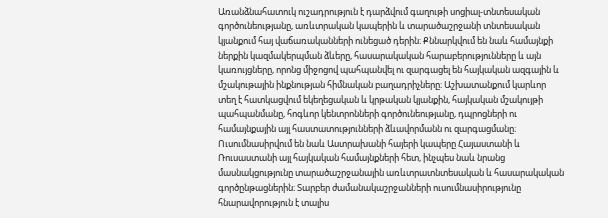Առանձնահատուկ ուշադրություն է դարձվում գաղութի սոցիալ-տնտեսական գործունեությանը, առևտրական կապերին և տարածաշրջանի տնտեսական կյանքում հայ վաճառականների ունեցած դերին։ Քննարկվում են նաև համայնքի ներքին կազմակերպման ձևերը, հասարակական հարաբերությունները և այն կառույցները, որոնց միջոցով պահպանվել ու զարգացել են հայկական ազգային և մշակութային ինքնության հիմնական բաղադրիչները։ Աշխատանքում կարևոր տեղ է հատկացվում եկեղեցական և կրթական կյանքին, հայկական մշակույթի պահպանմանը, հոգևոր կենտրոնների գործունեությանը, դպրոցների ու համայնքային այլ հաստատությունների ձևավորմանն ու զարգացմանը։ Ուսումնասիրվում են նաև Աստրախանի հայերի կապերը Հայաստանի և Ռուսաստանի այլ հայկական համայնքների հետ, ինչպես նաև նրանց մասնակցությունը տարածաշրջանային առևտրատնտեսական և հասարակական գործընթացներին։ Տարբեր ժամանակաշրջանների ուսումնասիրությունը հնարավորություն է տալիս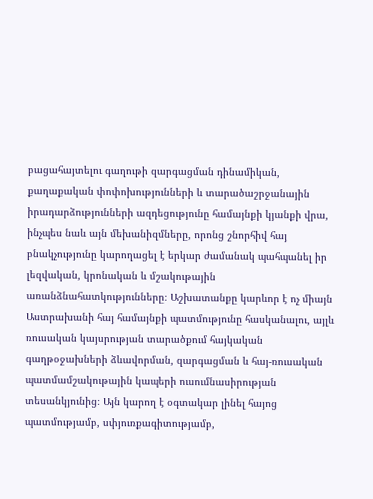բացահայտելու գաղութի զարգացման դինամիկան, քաղաքական փոփոխությունների և տարածաշրջանային իրադարձությունների ազդեցությունը համայնքի կյանքի վրա, ինչպես նաև այն մեխանիզմները, որոնց շնորհիվ հայ բնակչությունը կարողացել է երկար ժամանակ պահպանել իր լեզվական, կրոնական և մշակութային առանձնահատկությունները։ Աշխատանքը կարևոր է ոչ միայն Աստրախանի հայ համայնքի պատմությունը հասկանալու, այլև ռուսական կայսրության տարածքում հայկական գաղթօջախների ձևավորման, զարգացման և հայ-ռուսական պատմամշակութային կապերի ուսումնասիրության տեսանկյունից։ Այն կարող է օգտակար լինել հայոց պատմությամբ, սփյուռքագիտությամբ,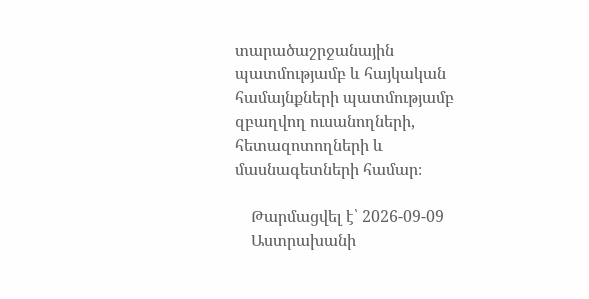տարածաշրջանային պատմությամբ և հայկական համայնքների պատմությամբ զբաղվող ուսանողների, հետազոտողների և մասնագետների համար։

    Թարմացվել է՝ 2026-09-09
    Աստրախանի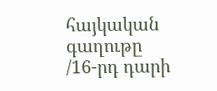հայկական գաղութը /16-րդ դարի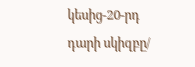կեսից-20-րդ դարի սկիզբը/